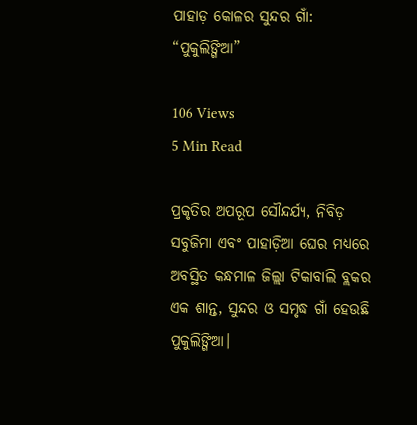ପାହାଡ଼ କୋଳର ସୁନ୍ଦର ଗାଁ: “ପୁକୁଲିଙ୍ଗିଆ”

106 Views
5 Min Read

ପ୍ରକୃତିର ଅପରୂପ ସୌନ୍ଦର୍ଯ୍ୟ, ନିବିଡ଼ ସବୁଜିମା ଏବଂ ପାହାଡ଼ିଆ ଘେର ମଧ୍ୟରେ ଅବସ୍ଥିତ କନ୍ଧମାଳ ଜିଲ୍ଲା ଟିକାବାଲି ବ୍ଲକର ଏକ ଶାନ୍ତ, ସୁନ୍ଦର ଓ ସମୃଦ୍ଧ ଗାଁ ହେଉଛି ପୁକୁଲିଙ୍ଗିଆ।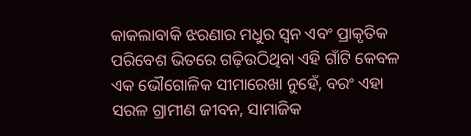କାକଲାବାକି ଝରଣାର ମଧୁର ସ୍ୱନ ଏବଂ ପ୍ରାକୃତିକ ପରିବେଶ ଭିତରେ ଗଢ଼ିଉଠିଥିବା ଏହି ଗାଁଟି କେବଳ ଏକ ଭୌଗୋଳିକ ସୀମାରେଖା ନୁହେଁ, ବରଂ ଏହା ସରଳ ଗ୍ରାମୀଣ ଜୀବନ, ସାମାଜିକ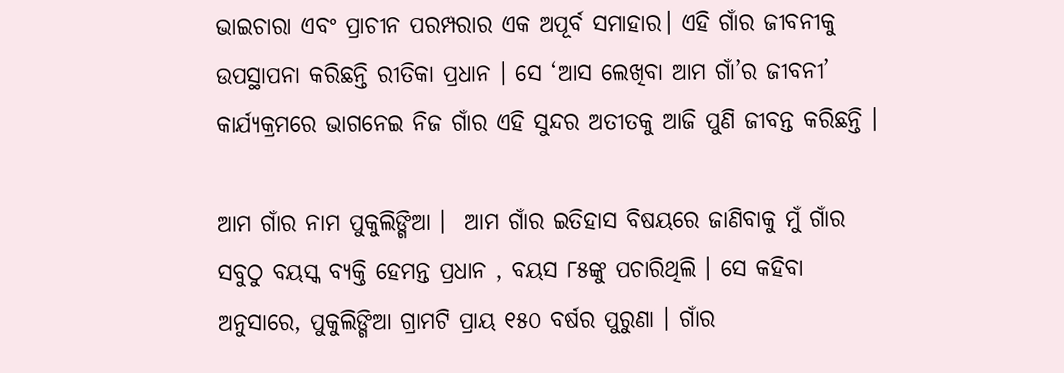ଭାଇଚାରା ଏବଂ ପ୍ରାଚୀନ ପରମ୍ପରାର ଏକ ଅପୂର୍ବ ସମାହାର। ଏହି ଗାଁର ଜୀବନୀକୁ ଉପସ୍ଥାପନା କରିଛନ୍ତି ରୀତିକା ପ୍ରଧାନ । ସେ ‘ଆସ ଲେଖିବା ଆମ ଗାଁ’ର ଜୀବନୀ’  କାର୍ଯ୍ୟକ୍ରମରେ ଭାଗନେଇ ନିଜ ଗାଁର ଏହି ସୁନ୍ଦର ଅତୀତକୁ ଆଜି ପୁଣି ଜୀବନ୍ତ କରିଛନ୍ତି ।

ଆମ ଗାଁର ନାମ ପୁକୁଲିଙ୍ଗିଆ ।  ଆମ ଗାଁର ଇତିହାସ ବିଷୟରେ ଜାଣିବାକୁ ମୁଁ ଗାଁର ସବୁଠୁ ବୟସ୍କ ବ୍ୟକ୍ତି ହେମନ୍ତ ପ୍ରଧାନ , ବୟସ ୮୫ଙ୍କୁ ପଚାରିଥିଲି । ସେ କହିବା ଅନୁସାରେ, ପୁକୁଲିଙ୍ଗିଆ ଗ୍ରାମଟି ପ୍ରାୟ ୧୫୦ ବର୍ଷର ପୁରୁଣା । ଗାଁର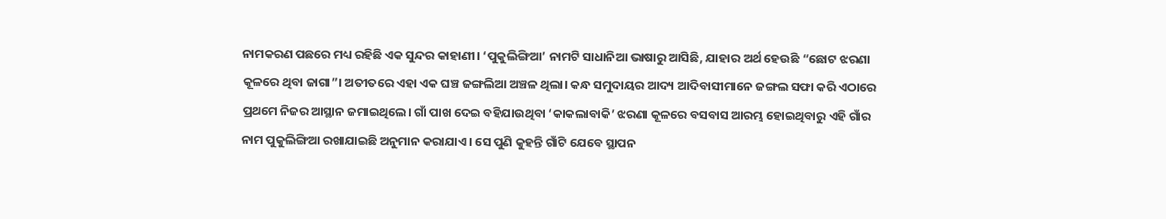ନାମକରଣ ପଛରେ ମଧ୍ୟ ରହିଛି ଏକ ସୁନ୍ଦର କାହାଣୀ। ‘ପୁକୁଲିଙ୍ଗିଆ’ ନାମଟି ସାଧାନିଆ ଭାଷାରୁ ଆସିଛି, ଯାହାର ଅର୍ଥ ହେଉଛି “ଛୋଟ ଝରଣା କୂଳରେ ଥିବା ଜାଗା”। ଅତୀତରେ ଏହା ଏକ ଘଞ୍ଚ ଜଙ୍ଗଲିଆ ଅଞ୍ଚଳ ଥିଲା। କନ୍ଧ ସମୁଦାୟର ଆଦ୍ୟ ଆଦିବାସୀମାନେ ଜଙ୍ଗଲ ସଫା କରି ଏଠାରେ ପ୍ରଥମେ ନିଜର ଆସ୍ଥାନ ଜମାଇଥିଲେ। ଗାଁ ପାଖ ଦେଇ ବହିଯାଉଥିବା ‘କାକଲାବାକି’ ଝରଣା କୂଳରେ ବସବାସ ଆରମ୍ଭ ହୋଇଥିବାରୁ ଏହି ଗାଁର ନାମ ପୁକୁଲିଙ୍ଗିଆ ରଖାଯାଇଛି ଅନୁମାନ କରାଯାଏ । ସେ ପୁଣି କୁହନ୍ତି ଗାଁଟି ଯେବେ ସ୍ଥାପନ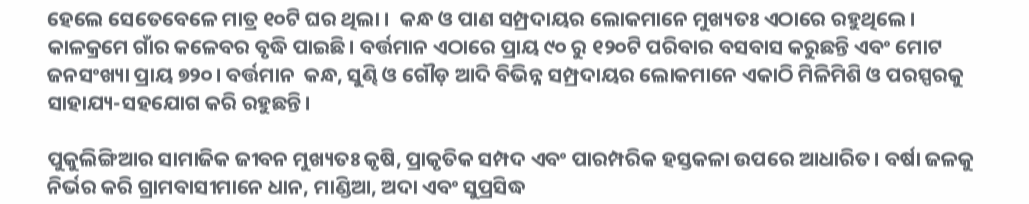ହେଲେ ସେତେବେଳେ ମାତ୍ର ୧୦ଟି ଘର ଥିଲା ।  କନ୍ଧ ଓ ପାଣ ସମ୍ପ୍ରଦାୟର ଲୋକମାନେ ମୁଖ୍ୟତଃ ଏଠାରେ ରହୁଥିଲେ। କାଳକ୍ରମେ ଗାଁର କଳେବର ବୃଦ୍ଧି ପାଇଛି। ବର୍ତ୍ତମାନ ଏଠାରେ ପ୍ରାୟ ୯୦ ରୁ ୧୨୦ଟି ପରିବାର ବସବାସ କରୁଛନ୍ତି ଏବଂ ମୋଟ ଜନସଂଖ୍ୟା ପ୍ରାୟ ୭୨୦। ବର୍ତ୍ତମାନ  କନ୍ଧ, ସୁଣ୍ଢି ଓ ଗୌଡ଼ ଆଦି ବିଭିନ୍ନ ସମ୍ପ୍ରଦାୟର ଲୋକମାନେ ଏକାଠି ମିଳିମିଶି ଓ ପରସ୍ପରକୁ ସାହାଯ୍ୟ-ସହଯୋଗ କରି ରହୁଛନ୍ତି।

ପୁକୁଲିଙ୍ଗିଆର ସାମାଜିକ ଜୀବନ ମୁଖ୍ୟତଃ କୃଷି, ପ୍ରାକୃତିକ ସମ୍ପଦ ଏବଂ ପାରମ୍ପରିକ ହସ୍ତକଳା ଉପରେ ଆଧାରିତ। ବର୍ଷା ଜଳକୁ ନିର୍ଭର କରି ଗ୍ରାମବାସୀମାନେ ଧାନ, ମାଣ୍ଡିଆ, ଅଦା ଏବଂ ସୁପ୍ରସିଦ୍ଧ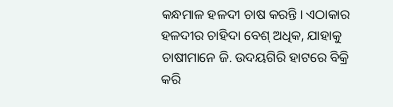କନ୍ଧମାଳ ହଳଦୀ ଚାଷ କରନ୍ତି। ଏଠାକାର ହଳଦୀର ଚାହିଦା ବେଶ୍ ଅଧିକ, ଯାହାକୁ ଚାଷୀମାନେ ଜି. ଉଦୟଗିରି ହାଟରେ ବିକ୍ରି କରି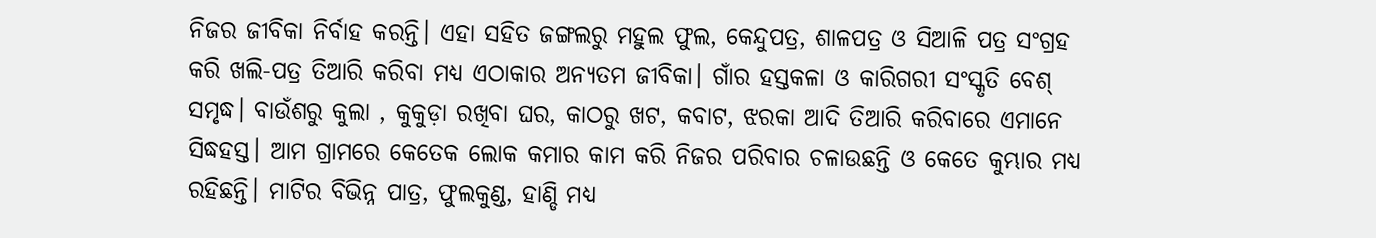ନିଜର ଜୀବିକା ନିର୍ବାହ କରନ୍ତି। ଏହା ସହିତ ଜଙ୍ଗଲରୁ ମହୁଲ ଫୁଲ, କେନ୍ଦୁପତ୍ର, ଶାଳପତ୍ର ଓ ସିଆଳି ପତ୍ର ସଂଗ୍ରହ କରି ଖଲି-ପତ୍ର ତିଆରି କରିବା ମଧ୍ୟ ଏଠାକାର ଅନ୍ୟତମ ଜୀବିକା। ଗାଁର ହସ୍ତକଳା ଓ କାରିଗରୀ ସଂସ୍କୃତି ବେଶ୍ ସମୃଦ୍ଧ। ବାଉଁଶରୁ କୁଲା , କୁକୁଡ଼ା ରଖିବା ଘର, କାଠରୁ ଖଟ, କବାଟ, ଝରକା ଆଦି ତିଆରି କରିବାରେ ଏମାନେ ସିଦ୍ଧହସ୍ତ। ଆମ ଗ୍ରାମରେ କେତେକ ଲୋକ କମାର କାମ କରି ନିଜର ପରିବାର ଚଳାଉଛନ୍ତି ଓ କେତେ କୁମ୍ଭାର ମଧ୍ୟ ରହିଛନ୍ତି। ମାଟିର ବିଭିନ୍ନ ପାତ୍ର, ଫୁଲକୁଣ୍ଡ, ହାଣ୍ଡି ମଧ୍ୟ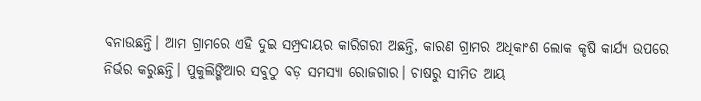ବନାଉଛନ୍ତି। ଆମ ଗ୍ରାମରେ ଏହି ଦୁଇ ସମ୍ପ୍ରଦାୟର କାରିଗରୀ ଅଛନ୍ତି, କାରଣ ଗ୍ରାମର ଅଧିକାଂଶ ଲୋକ କୃଷି କାର୍ଯ୍ୟ ଉପରେ ନିର୍ଭର କରୁଛନ୍ତି। ପୁକୁଲିଙ୍ଗିଆର ସବୁଠୁ ବଡ଼ ସମସ୍ୟା ରୋଜଗାର। ଚାଷରୁ ସୀମିତ ଆୟ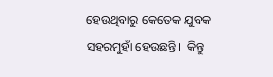ହେଉଥିବାରୁ କେତେକ ଯୁବକ ସହରମୁହାଁ ହେଉଛନ୍ତି।  କିନ୍ତୁ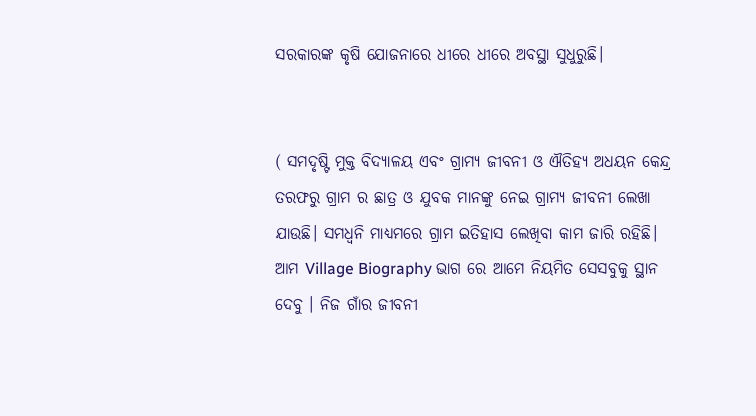ସରକାରଙ୍କ କୃଷି ଯୋଜନାରେ ଧୀରେ ଧୀରେ ଅବସ୍ଥା ସୁଧୁରୁଛି।


( ସମଦୃଷ୍ଟି ମୁକ୍ତ ବିଦ୍ୟାଳୟ ଏବଂ ଗ୍ରାମ୍ୟ ଜୀବନୀ ଓ ଐତିହ୍ୟ ଅଧୟନ କେନ୍ଦ୍ର ତରଫରୁ ଗ୍ରାମ ର ଛାତ୍ର ଓ ଯୁବକ ମାନଙ୍କୁ ନେଇ ଗ୍ରାମ୍ୟ ଜୀବନୀ ଲେଖା  ଯାଉଛି। ସମଧ୍ୱନି ମାଧ୍ୟମରେ ଗ୍ରାମ ଇତିହାସ ଲେଖିବା କାମ ଜାରି ରହିଛି। ଆମ Village Biography ଭାଗ ରେ ଆମେ ନିୟମିତ ସେସବୁକୁ ସ୍ଥାନ ଦେବୁ । ନିଜ ଗାଁର ଜୀବନୀ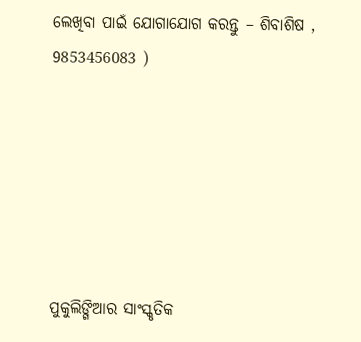ଲେଖିବା ପାଇଁ ଯୋଗାଯୋଗ କରନ୍ତୁ – ଶିବାଶିଷ , 9853456083 )






ପୁକୁଲିଙ୍ଗିଆର ସାଂସ୍କୃତିକ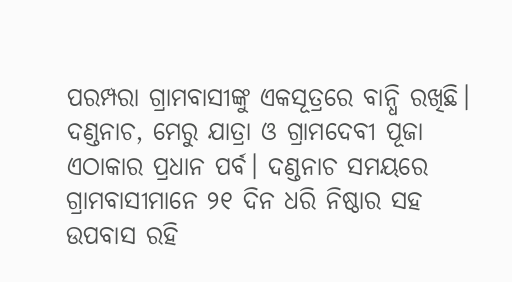ପରମ୍ପରା ଗ୍ରାମବାସୀଙ୍କୁ ଏକସୂତ୍ରରେ ବାନ୍ଧି ରଖିଛି। ଦଣ୍ଡନାଚ, ମେରୁ ଯାତ୍ରା ଓ ଗ୍ରାମଦେବୀ ପୂଜା ଏଠାକାର ପ୍ରଧାନ ପର୍ବ। ଦଣ୍ଡନାଚ ସମୟରେ ଗ୍ରାମବାସୀମାନେ ୨୧ ଦିନ ଧରି ନିଷ୍ଠାର ସହ ଉପବାସ ରହି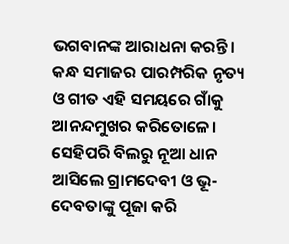ଭଗବାନଙ୍କ ଆରାଧନା କରନ୍ତି। କନ୍ଧ ସମାଜର ପାରମ୍ପରିକ ନୃତ୍ୟ ଓ ଗୀତ ଏହି ସମୟରେ ଗାଁକୁ ଆନନ୍ଦମୁଖର କରିତୋଳେ। ସେହିପରି ବିଲରୁ ନୂଆ ଧାନ ଆସିଲେ ଗ୍ରାମଦେବୀ ଓ ଭୂ-ଦେବତାଙ୍କୁ ପୂଜା କରି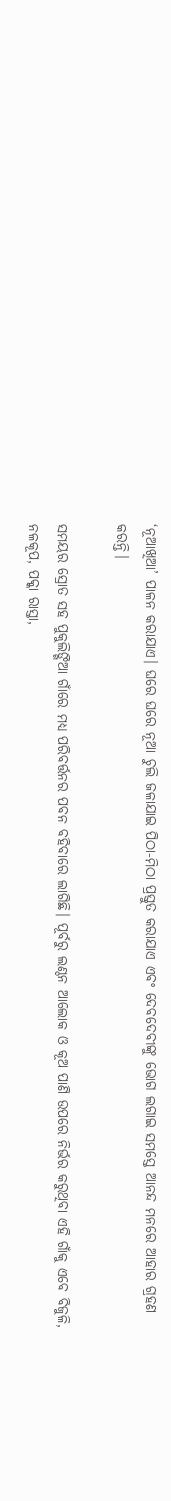‘ନୂଆଖିଆ’ ପାଳନ କରାଯାଏ। ଘରେ ଘରେ ନୂଆ ଚୁଲି ଜଳାଯାଇ ପିଠା-ମିଠା ପ୍ରସ୍ତୁତ କରାଯାଏ ଏବଂ ଦେବଦେବୀଙ୍କୁ ଭୋଗ ଲଗାଇ ସମସ୍ତେ ଆନନ୍ଦ ମନରେ ଆହାର ଗ୍ରହଣ କରନ୍ତି।

ସମୟର ସ୍ରୋତ ସହ ପୁକୁଲିଙ୍ଗିଆ ଗାଁରେ ମଧ୍ୟ ପରିବର୍ତ୍ତନର ପବନ ବହିବାରେ ଲାଗିଛି। ପୂର୍ବରୁ ଲଣ୍ଠନ ଆଲୋକ ଓ କୂଅ ପାଣି ଉପରେ ନିର୍ଭର କରୁଥିବା ଏହି ଗାଁକୁ ଏବେ ବିଜୁଳି, ନଳକୂପ, ପକ୍କା ରାସ୍ତା,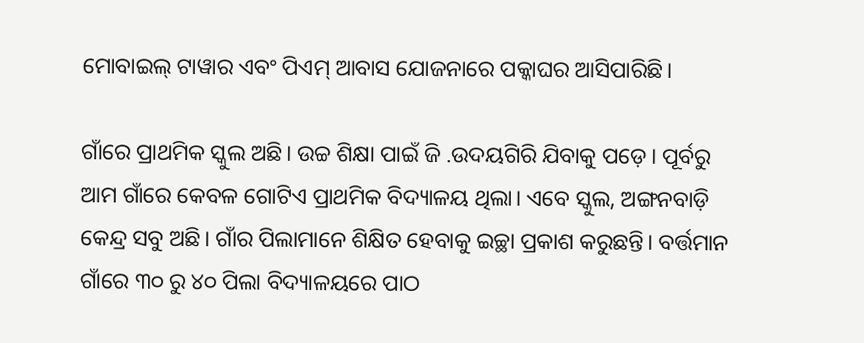ମୋବାଇଲ୍ ଟାୱାର ଏବଂ ପିଏମ୍ ଆବାସ ଯୋଜନାରେ ପକ୍କାଘର ଆସିପାରିଛି।

ଗାଁରେ ପ୍ରାଥମିକ ସ୍କୁଲ ଅଛି। ଉଚ୍ଚ ଶିକ୍ଷା ପାଇଁ ଜି .ଉଦୟଗିରି ଯିବାକୁ ପଡ଼େ। ପୂର୍ବରୁ ଆମ ଗାଁରେ କେବଳ ଗୋଟିଏ ପ୍ରାଥମିକ ବିଦ୍ୟାଳୟ ଥିଲା। ଏବେ ସ୍କୁଲ, ଅଙ୍ଗନବାଡ଼ି କେନ୍ଦ୍ର ସବୁ ଅଛି। ଗାଁର ପିଲାମାନେ ଶିକ୍ଷିତ ହେବାକୁ ଇଚ୍ଛା ପ୍ରକାଶ କରୁଛନ୍ତି। ବର୍ତ୍ତମାନ ଗାଁରେ ୩୦ ରୁ ୪୦ ପିଲା ବିଦ୍ୟାଳୟରେ ପାଠ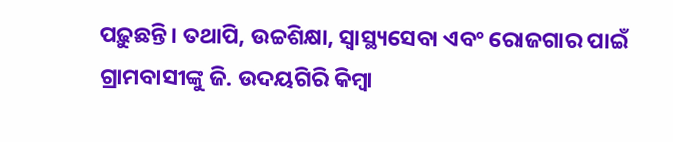ପଢ଼ୁଛନ୍ତି। ତଥାପି, ଉଚ୍ଚଶିକ୍ଷା, ସ୍ୱାସ୍ଥ୍ୟସେବା ଏବଂ ରୋଜଗାର ପାଇଁ ଗ୍ରାମବାସୀଙ୍କୁ ଜି. ଉଦୟଗିରି କିମ୍ବା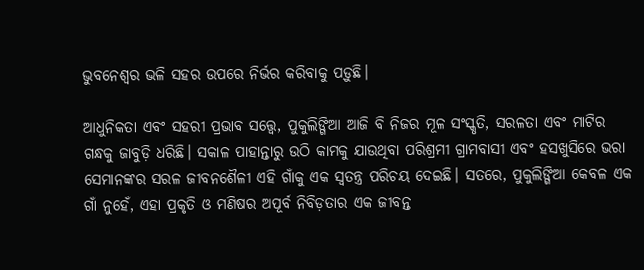ଭୁବନେଶ୍ୱର ଭଳି ସହର ଉପରେ ନିର୍ଭର କରିବାକୁ ପଡ଼ୁଛି।

ଆଧୁନିକତା ଏବଂ ସହରୀ ପ୍ରଭାବ ସତ୍ତ୍ୱେ, ପୁକୁଲିଙ୍ଗିଆ ଆଜି ବି ନିଜର ମୂଳ ସଂସ୍କୃତି, ସରଳତା ଏବଂ ମାଟିର ଗନ୍ଧକୁ ଜାବୁଡ଼ି ଧରିଛି। ସକାଳ ପାହାନ୍ତାରୁ ଉଠି କାମକୁ ଯାଉଥିବା ପରିଶ୍ରମୀ ଗ୍ରାମବାସୀ ଏବଂ ହସଖୁସିରେ ଭରା ସେମାନଙ୍କର ସରଳ ଜୀବନଶୈଳୀ ଏହି ଗାଁକୁ ଏକ ସ୍ୱତନ୍ତ୍ର ପରିଚୟ ଦେଇଛି। ସତରେ, ପୁକୁଲିଙ୍ଗିଆ କେବଳ ଏକ ଗାଁ ନୁହେଁ, ଏହା ପ୍ରକୃତି ଓ ମଣିଷର ଅପୂର୍ବ ନିବିଡ଼ତାର ଏକ ଜୀବନ୍ତ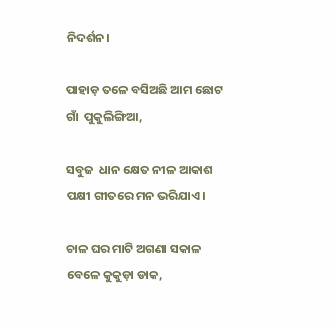ନିଦର୍ଶନ।

ପାହାଡ଼ ତଳେ ବସିଅଛି ଆମ ଛୋଟ ଗାଁ  ପୁକୁଲିଙ୍ଗିଆ,

ସବୁଜ  ଧାନ କ୍ଷେତ ନୀଳ ଆକାଶ ପକ୍ଷୀ ଗୀତରେ ମନ ଭରିଯାଏ।

ଚାଳ ଘର ମାଟି ଅଗଣା ସକାଳ ବେଳେ କୁକୁଡ଼ା ଡାକ,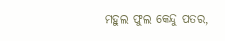ମହୁଲ ଫୁଲ କେନ୍ଦୁ ପତର,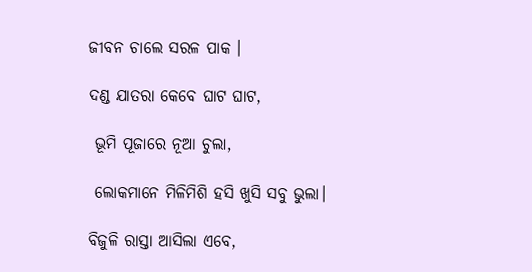ଜୀବନ ଚାଲେ ସରଳ ପାକ ।

ଦଣ୍ଡ ଯାତରା କେବେ ଘାଟ ଘାଟ,

 ଭୂମି ପୂଜାରେ ନୂଆ ଚୁଲା,

 ଲୋକମାନେ ମିଳିମିଶି ହସି ଖୁସି ସବୁ ଭୁଲା।

ବିଜୁଳି ରାସ୍ତା ଆସିଲା ଏବେ,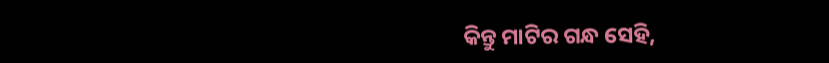କିନ୍ତୁ ମାଟିର ଗନ୍ଧ ସେହି,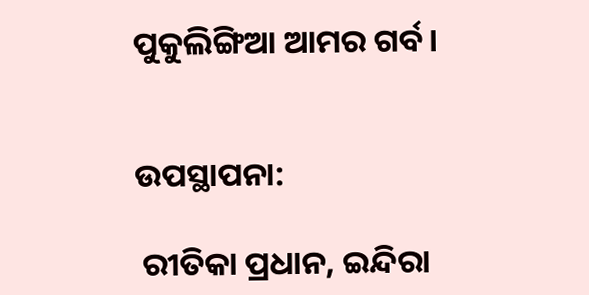ପୁକୁଲିଙ୍ଗିଆ ଆମର ଗର୍ବ।


ଉପସ୍ଥାପନା:

 ରୀତିକା ପ୍ରଧାନ, ଇନ୍ଦିରା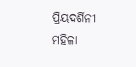ପ୍ରିୟଦର୍ଶିନୀ ମହିଳା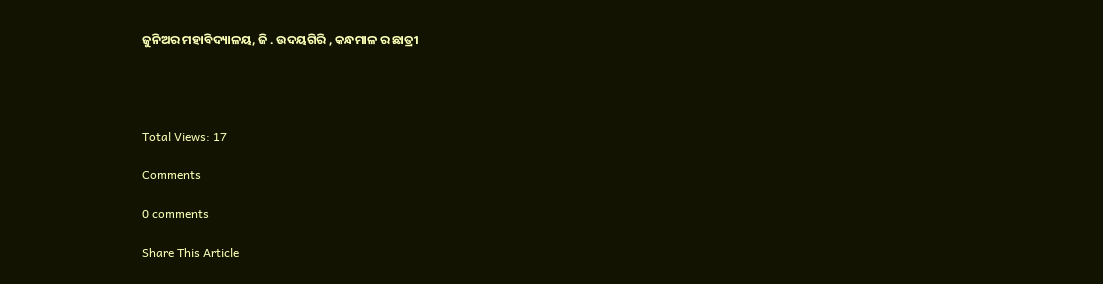ଜୁନିଅର ମହାବିଦ୍ୟାଳୟ, ଜି . ଉଦୟଗିରି , କନ୍ଧମାଳ ର ଛାତ୍ରୀ




Total Views: 17

Comments

0 comments

Share This Article